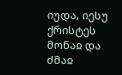იუდა, იესუ ქრისტეს მონაჲ და ძმაჲ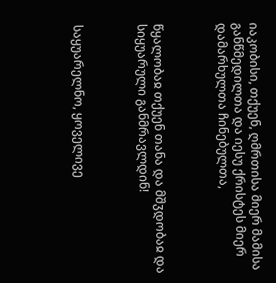იაკობისი, თქუენ, ღმრთისა მიერ მამისა განწმედილთა და იესუ ქრისტეს მიერ დამარხულთა ჩინებულთა,



წყალობაჲ თქუენ თანა და მშჳდობაჲ და სიყუარული განმრავლდინ!



საყუარელნო, ყოველივე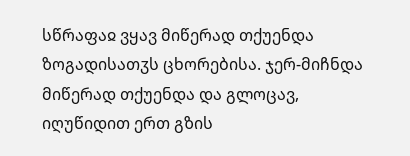სწრაფაჲ ვყავ მიწერად თქუენდა ზოგადისათჳს ცხორებისა. ჯერ-მიჩნდა მიწერად თქუენდა და გლოცავ, იღუწიდით ერთ გზის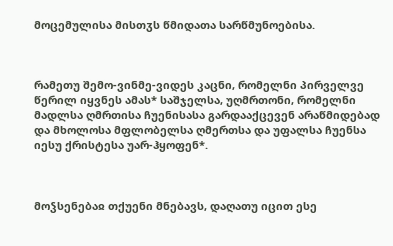მოცემულისა მისთჳს წმიდათა სარწმუნოებისა.



რამეთუ შემო-ვინმე-ვიდეს კაცნი, რომელნი პირველვე წერილ იყვნეს ამას* საშჯელსა, უღმრთონი, რომელნი მადლსა ღმრთისა ჩუენისასა გარდააქცევენ არაწმიდებად და მხოლოსა მფლობელსა ღმერთსა და უფალსა ჩუენსა იესუ ქრისტესა უარ-ჰყოფენ*.



მოჴსენებაჲ თქუენი მნებავს, დაღათუ იცით ესე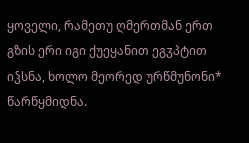ყოველი, რამეთუ ღმერთმან ერთ გზის ერი იგი ქუეყანით ეგჳპტით იჴსნა, ხოლო მეორედ ურწმუნონი* წარწყმიდნა.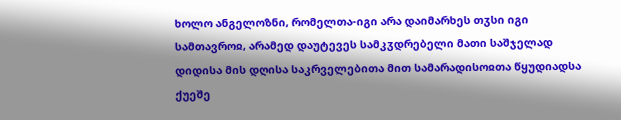ხოლო ანგელოზნი, რომელთა-იგი არა დაიმარხეს თჳსი იგი სამთავროჲ, არამედ დაუტევეს სამკჳდრებელი მათი საშჯელად დიდისა მის დღისა საკრველებითა მით სამარადისოჲთა წყუდიადსა ქუეშე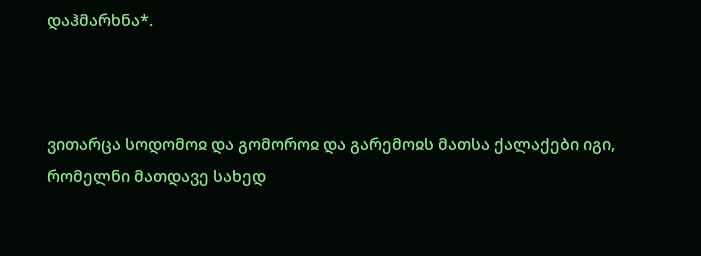დაჰმარხნა*.



ვითარცა სოდომოჲ და გომოროჲ და გარემოჲს მათსა ქალაქები იგი, რომელნი მათდავე სახედ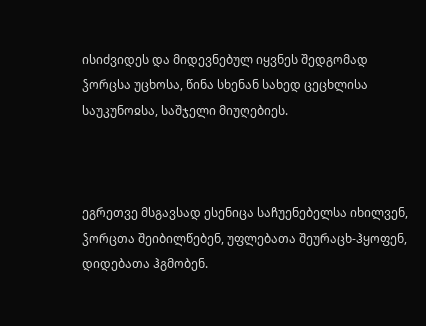ისიძვიდეს და მიდევნებულ იყვნეს შედგომად ჴორცსა უცხოსა, წინა სხენან სახედ ცეცხლისა საუკუნოჲსა, საშჯელი მიუღებიეს.



ეგრეთვე მსგავსად ესენიცა საჩუენებელსა იხილვენ, ჴორცთა შეიბილწებენ, უფლებათა შეურაცხ-ჰყოფენ, დიდებათა ჰგმობენ.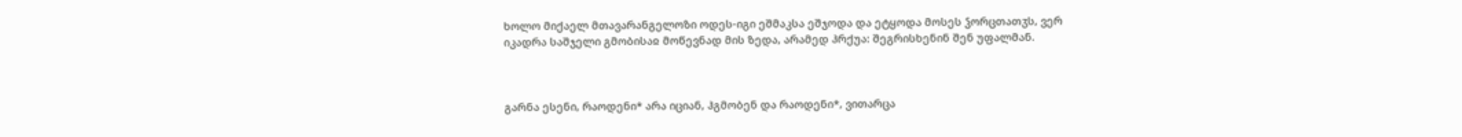ხოლო მიქაელ მთავარანგელოზი ოდეს-იგი ეშმაკსა ეშჯოდა და ეტყოდა მოსეს ჴორცთათჳს, ვერ იკადრა საშჯელი გმობისაჲ მოწევნად მის ზედა, არამედ ჰრქუა: შეგრისხენინ შენ უფალმან.



გარნა ესენი, რაოდენი* არა იციან, ჰგმობენ და რაოდენი*, ვითარცა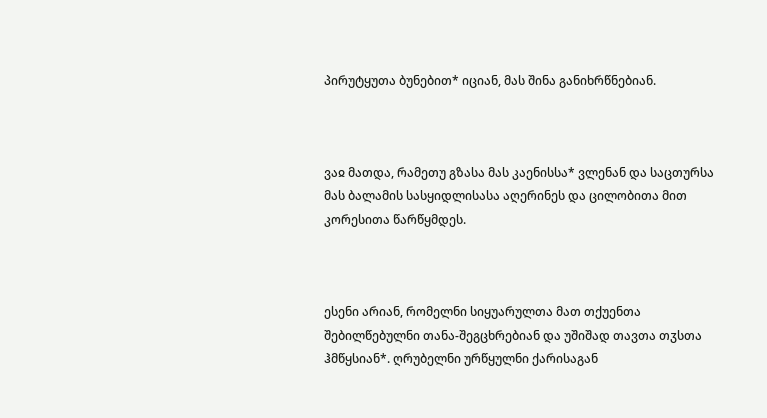პირუტყუთა ბუნებით* იციან, მას შინა განიხრწნებიან.



ვაჲ მათდა, რამეთუ გზასა მას კაენისსა* ვლენან და საცთურსა მას ბალამის სასყიდლისასა აღერინეს და ცილობითა მით კორესითა წარწყმდეს.



ესენი არიან, რომელნი სიყუარულთა მათ თქუენთა შებილწებულნი თანა-შეგცხრებიან და უშიშად თავთა თჳსთა ჰმწყსიან*. ღრუბელნი ურწყულნი ქარისაგან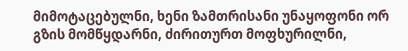მიმოტაცებულნი, ხენი ზამთრისანი უნაყოფონი ორ გზის მომწყდარნი, ძირითურთ მოფხურილნი,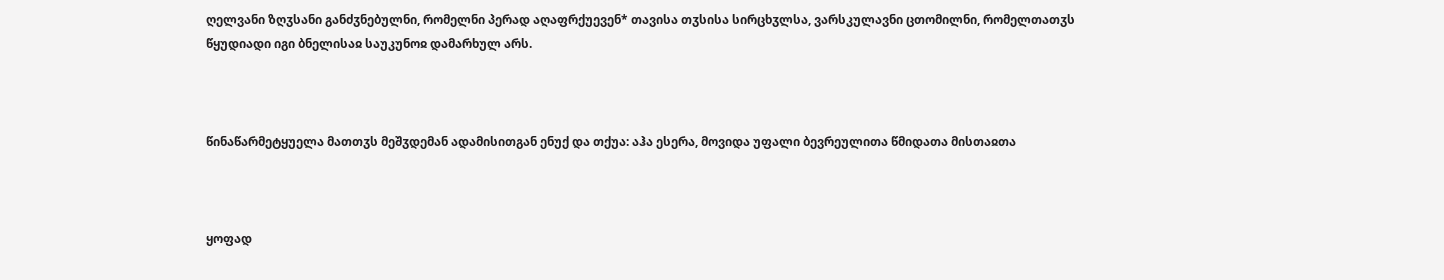ღელვანი ზღჳსანი განძჳნებულნი, რომელნი პერად აღაფრქუევენ* თავისა თჳსისა სირცხჳლსა, ვარსკულავნი ცთომილნი, რომელთათჳს წყუდიადი იგი ბნელისაჲ საუკუნოჲ დამარხულ არს.



წინაწარმეტყუელა მათთჳს მეშჳდემან ადამისითგან ენუქ და თქუა: აჰა ესერა, მოვიდა უფალი ბევრეულითა წმიდათა მისთაჲთა



ყოფად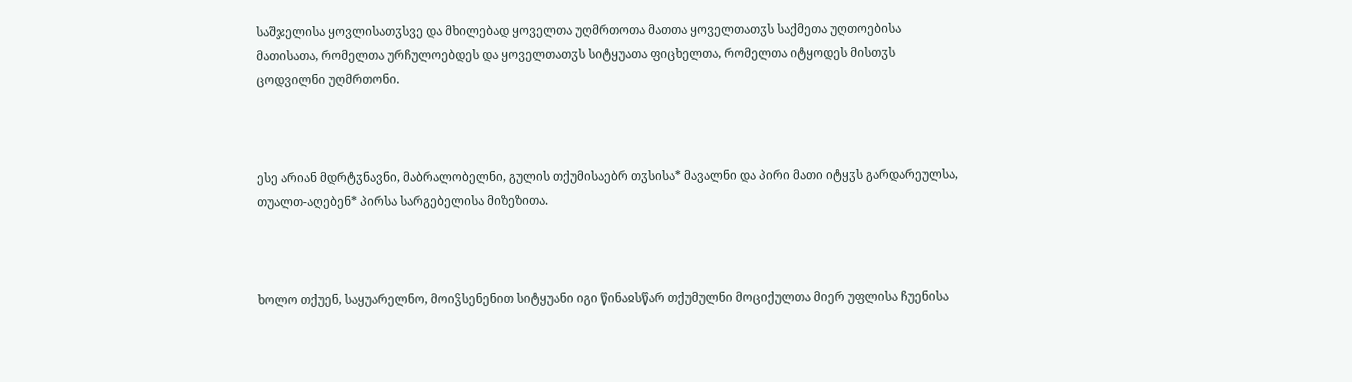საშჯელისა ყოვლისათჳსვე და მხილებად ყოველთა უღმრთოთა მათთა ყოველთათჳს საქმეთა უღთოებისა მათისათა, რომელთა ურჩულოებდეს და ყოველთათჳს სიტყუათა ფიცხელთა, რომელთა იტყოდეს მისთჳს ცოდვილნი უღმრთონი.



ესე არიან მდრტჳნავნი, მაბრალობელნი, გულის თქუმისაებრ თჳსისა* მავალნი და პირი მათი იტყჳს გარდარეულსა, თუალთ-აღებენ* პირსა სარგებელისა მიზეზითა.



ხოლო თქუენ, საყუარელნო, მოიჴსენენით სიტყუანი იგი წინაჲსწარ თქუმულნი მოციქულთა მიერ უფლისა ჩუენისა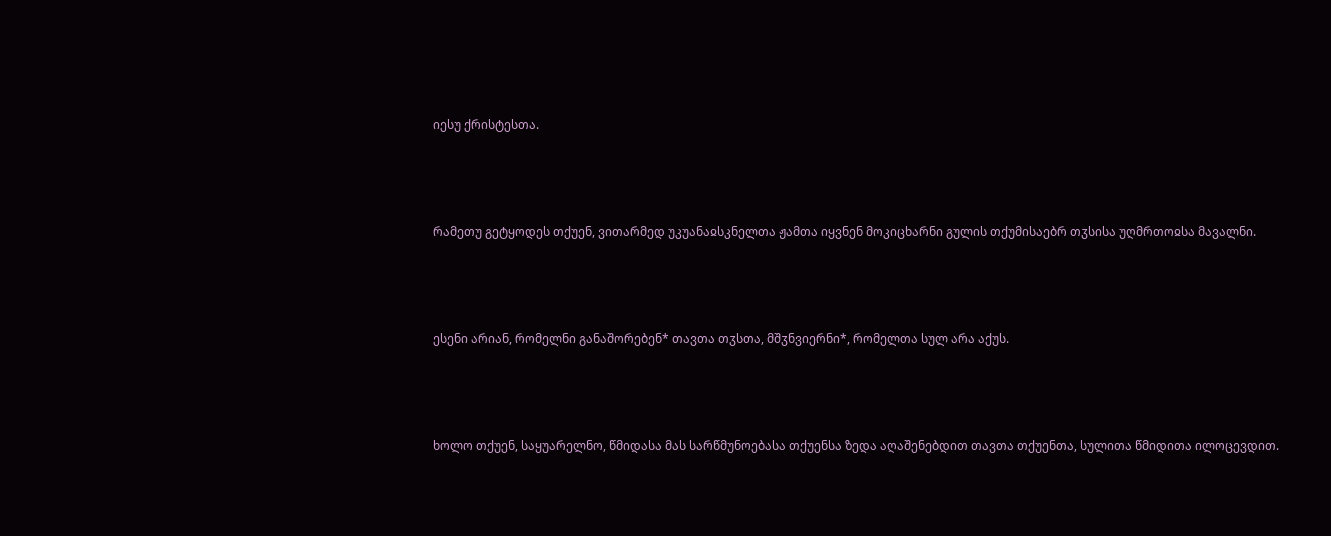იესუ ქრისტესთა.



რამეთუ გეტყოდეს თქუენ, ვითარმედ უკუანაჲსკნელთა ჟამთა იყვნენ მოკიცხარნი გულის თქუმისაებრ თჳსისა უღმრთოჲსა მავალნი.



ესენი არიან, რომელნი განაშორებენ* თავთა თჳსთა, მშჳნვიერნი*, რომელთა სულ არა აქუს.



ხოლო თქუენ, საყუარელნო, წმიდასა მას სარწმუნოებასა თქუენსა ზედა აღაშენებდით თავთა თქუენთა, სულითა წმიდითა ილოცევდით.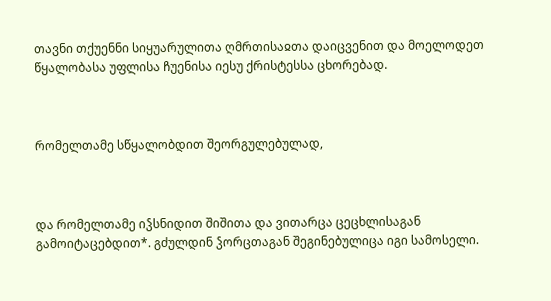თავნი თქუენნი სიყუარულითა ღმრთისაჲთა დაიცვენით და მოელოდეთ წყალობასა უფლისა ჩუენისა იესუ ქრისტესსა ცხორებად.



რომელთამე სწყალობდით შეორგულებულად,



და რომელთამე იჴსნიდით შიშითა და ვითარცა ცეცხლისაგან გამოიტაცებდით*. გძულდინ ჴორცთაგან შეგინებულიცა იგი სამოსელი.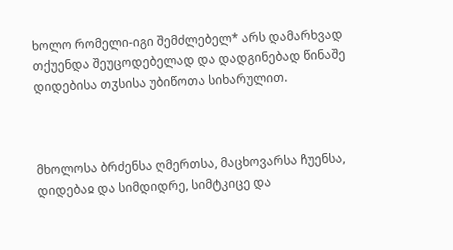ხოლო რომელი-იგი შემძლებელ* არს დამარხვად თქუენდა შეუცოდებელად და დადგინებად წინაშე დიდებისა თჳსისა უბიწოთა სიხარულით.



მხოლოსა ბრძენსა ღმერთსა, მაცხოვარსა ჩუენსა, დიდებაჲ და სიმდიდრე, სიმტკიცე და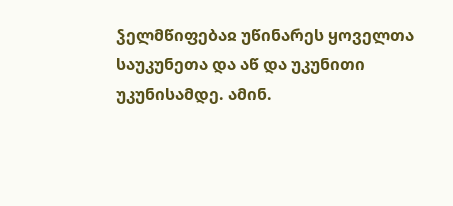ჴელმწიფებაჲ უწინარეს ყოველთა საუკუნეთა და აწ და უკუნითი უკუნისამდე. ამინ.